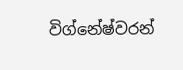විග්නේෂ්වරන්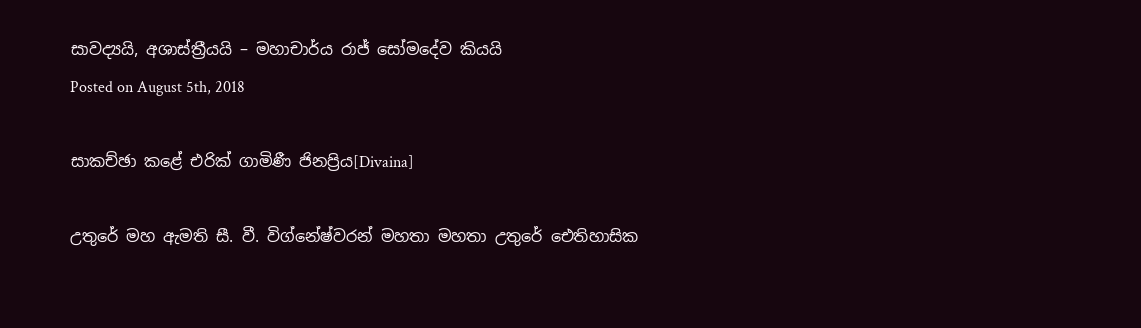සාවද්‍යයි, අශාස්ත්‍රීයයි – මහාචාර්ය රාජ් සෝමදේව කියයි
Posted on August 5th, 2018

සාකච්ඡා කළේ එරික්‌ ගාමිණී ජිනප්‍රිය[Divaina]

උතුරේ මහ ඇමති සී. වී. විග්නේෂ්වරන් මහතා මහතා උතුරේ ඓතිහාසික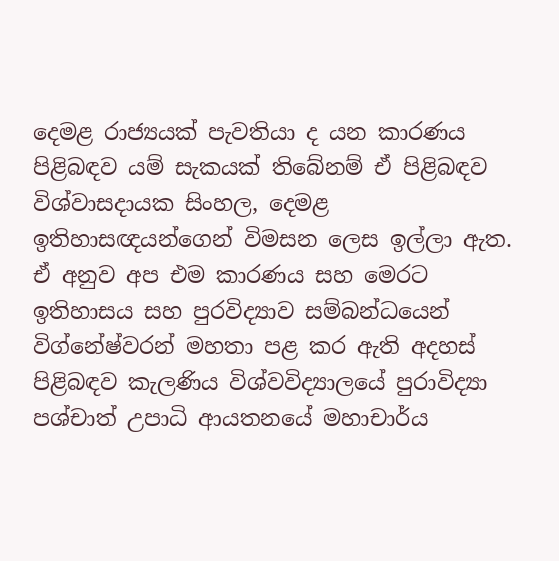දෙමළ රාජ්‍යයක් පැවතියා ද යන කාරණය පිළිබඳව යම් සැකයක් තිබේනම් ඒ පිළිබඳව විශ්වාසදායක සිංහල, දෙමළ ඉතිහාසඥයන්ගෙන් විමසන ලෙස ඉල්ලා ඇත. ඒ අනුව අප එම කාරණය සහ මෙරට ඉතිහාසය සහ පුරවිද්‍යාව සම්බන්ධයෙන් විග්නේෂ්වරන් මහතා පළ කර ඇති අදහස් පිළිබඳව කැලණිය විශ්වවිද්‍යාලයේ පුරාවිද්‍යා පශ්චාත් උපාධි ආයතනයේ මහාචාර්ය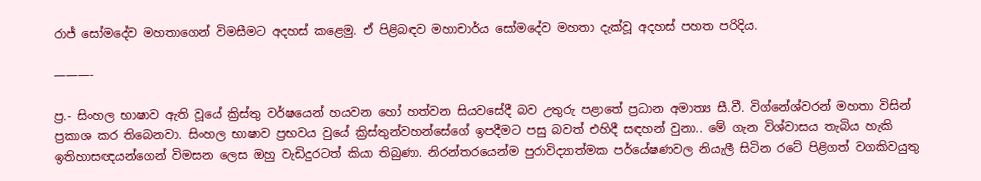රාජ් සෝමදේව මහතාගෙන් විමසීමට අදහස් කළෙමු. ඒ පිළිබඳව මහාචාර්ය සෝමදේව මහතා දැක්වූ අදහස් පහත පරිදිය.

———-

ප්‍ර.- සිංහල භාෂාව ඇති වූයේ ක්‍රිස්තු වර්ෂයෙන් හයවන හෝ හත්වන සියවසේදී බව උතුරු පළාතේ ප්‍රධාන අමාත්‍ය සී.වී. විග්නේශ්වරන් මහතා විසින් ප්‍රකාශ කර තිබෙනවා. සිංහල භාෂාව ප්‍රභවය වුයේ ක්‍රිස්තුන්වහන්සේගේ ඉපදීමට පසු බවත් එහිදී සඳහන් වුනා.. මේ ගැන විශ්වාසය තැබිය හැකි ඉතිහාසඥයන්ගෙන් විමසන ලෙස ඔහු වැඩිදුරටත් කියා තිබුණා. නිරන්තරයෙන්ම පුරාවිද්‍යාත්මක පර්යේෂණවල නියැලී සිටින රටේ පිළිගත් වගකිවයුතු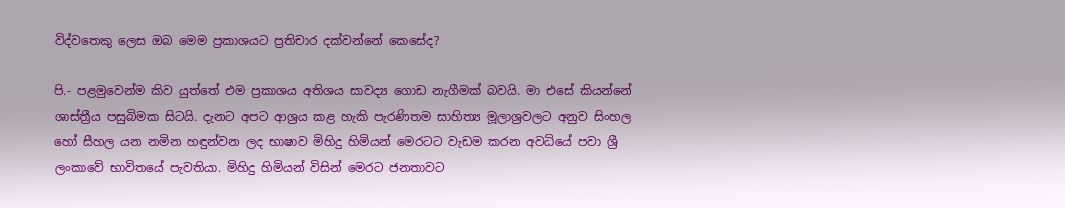විද්වතෙකු ලෙස ඔබ මෙම ප්‍රකාශයට ප්‍රතිචාර දක්වන්නේ කෙසේද?

පි.- පළමුවෙන්ම කිව යුත්තේ එම ප්‍රකාශය අතිශය සාවද්‍ය ගොඩ නැගීමක් බවයි. මා එසේ කියන්නේ ශාස්ත්‍රීය පසුබිමක සිටයි. දැනට අපට ආශ්‍රය කළ හැකි පැරණිතම සාහිත්‍ය මූලාශ්‍රවලට අනුව සිංහල හෝ සීහල යන නමින හඳුන්වන ලද භාෂාව මිහිදු හිමියන් මෙරටට වැඩම කරන අවධියේ පවා ශ්‍රී ලංකාවේ භාවිතයේ පැවතියා. මිහිදු හිමියන් විසින් මෙරට ජනතාවට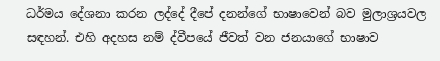ධර්මය දේශනා කරන ලද්දේ දීපේ දනන්ගේ භාෂාවෙන් බව මුලාශ්‍රයවල සඳහන්. එහි අදහස නම් ද්වීපයේ ජීවත් වන ජනයාගේ භාෂාව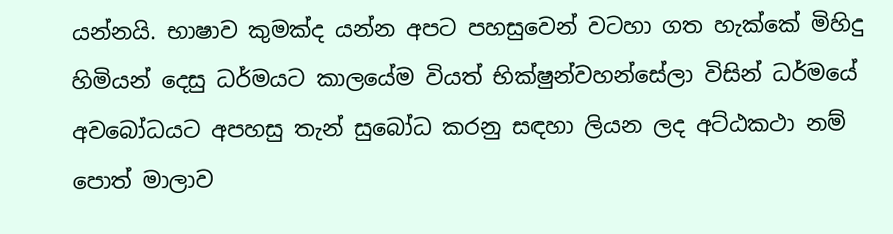යන්නයි. භාෂාව කුමක්ද යන්න අපට පහසුවෙන් වටහා ගත හැක්කේ මිහිදු හිමියන් දෙසු ධර්මයට කාලයේම වියත් භික්ෂුන්වහන්සේලා විසින් ධර්මයේ අවබෝධයට අපහසු තැන් සුබෝධ කරනු සඳහා ලියන ලද අට්ඨකථා නම් පොත් මාලාව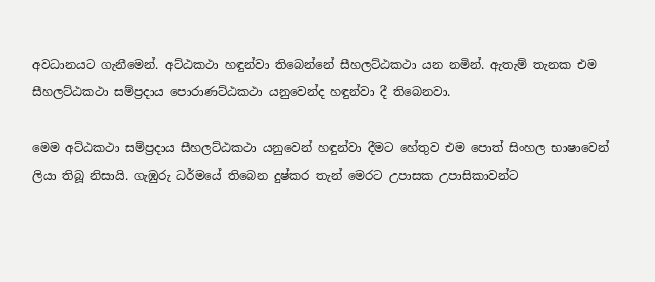අවධානයට ගැනීමෙන්. අට්ඨකථා හඳුන්වා තිබෙන්නේ සීහලට්ඨකථා යන නමින්. ඇතැම් තැනක එම සීහලට්ඨකථා සම්ප්‍රදාය පොරාණට්ඨකථා යනුවෙන්ද හඳුන්වා දී තිබෙනවා.

මෙම අට්ඨකථා සම්ප්‍රදාය සීහලට්ඨකථා යනුවෙන් හඳුන්වා දීමට හේතුව එම පොත් සිංහල භාෂාවෙන් ලියා තිබූ නිසායි. ගැඹුරු ධර්මයේ තිබෙන දුෂ්කර තැන් මෙරට උපාසක උපාසිකාවන්ට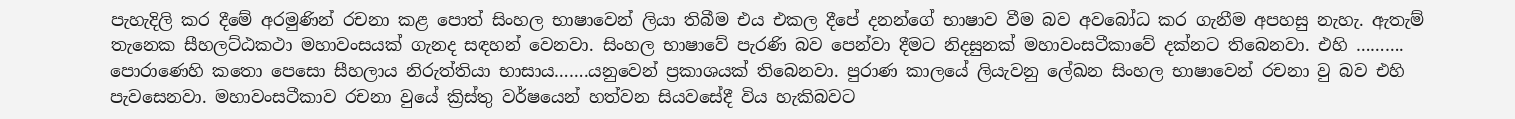පැහැදිලි කර දීමේ අරමුණින් රචනා කළ පොත් සිංහල භාෂාවෙන් ලියා තිබීම එය එකල දීපේ දනන්ගේ භාෂාව වීම බව අවබෝධ කර ගැනීම අපහසු නැහැ. ඇතැම් තැනෙක සීහලට්ඨකථා මහාවංසයක් ගැනද සඳහන් වෙනවා. සිංහල භාෂාවේ පැරණි බව පෙන්වා දීමට නිදසුනක් මහාවංසටීකාවේ දක්නට තිබෙනවා. එහි ………. පොරාණෙහි කතො පෙසො සීහලාය නිරුත්තියා භාසාය…….යනුවෙන් ප්‍රකාශයක් තිබෙනවා. පුරාණ කාලයේ ලියැවනු ලේඛන සිංහල භාෂාවෙන් රචනා වු බව එහි පැවසෙනවා. මහාවංසටීකාව රචනා වුයේ ක්‍රිස්තු වර්ෂයෙන් හත්වන සියවසේදී විය හැකිබවට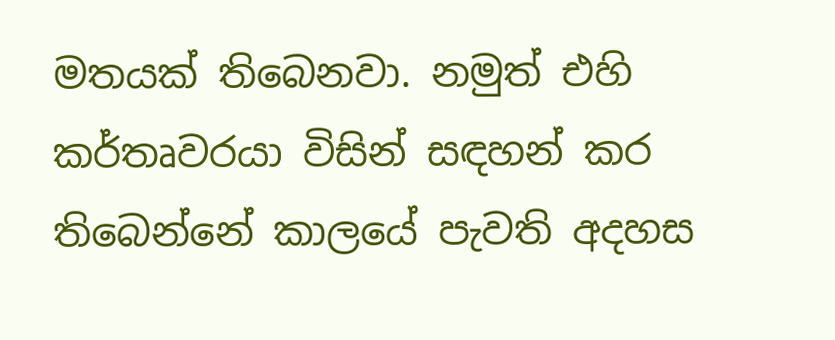මතයක් තිබෙනවා. නමුත් එහි කර්තෘවරයා විසින් සඳහන් කර තිබෙන්නේ කාලයේ පැවති අදහස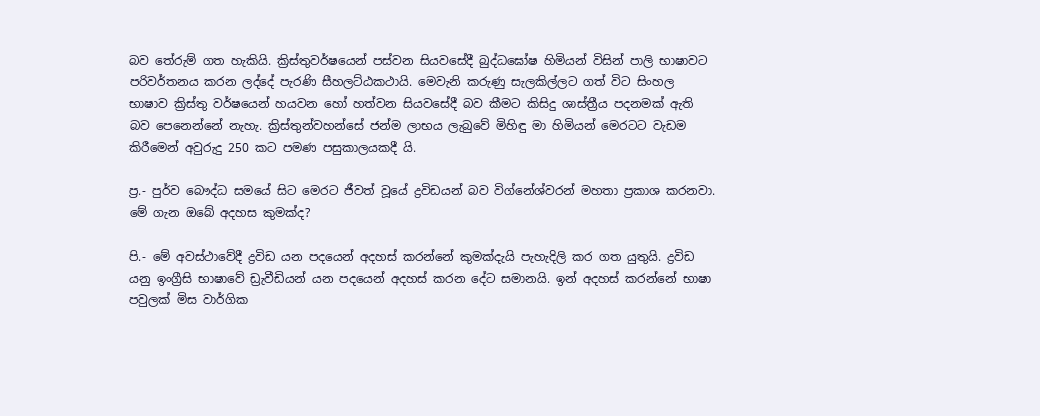බව තේරුම් ගත හැකියි. ක්‍රිස්තුවර්ෂයෙන් පස්වන සියවසේදී බුද්ධඝෝෂ හිමියන් විසින් පාලි භාෂාවට පරිවර්තනය කරන ලද්දේ පැරණි සීහලට්ඨකථායි. මෙවැනි කරුණු සැලකිල්ලට ගත් විට සිංහල භාෂාව ක්‍රිස්තු වර්ෂයෙන් හයවන හෝ හත්වන සියවසේදී බව කීමට කිසිදු ශාස්ත්‍රීය පදනමක් ඇති බව පෙනෙන්නේ නැහැ. ක්‍රිස්තුන්වහන්සේ ජන්ම ලාභය ලැබුවේ මිහිඳු මා හිමියන් මෙරටට වැඩම කිරීමෙන් අවුරුදු 250 කට පමණ පසුකාලයකදී යි.

ප්‍ර.- පුර්ව බෞද්ධ සමයේ සිට මෙරට ජීවත් වූයේ ද්‍රවිඩයන් බව විග්නේශ්වරන් මහතා ප්‍රකාශ කරනවා. මේ ගැන ඔබේ අදහස කුමක්ද?

පි.- මේ අවස්ථාවේදී ද්‍රවිඩ යන පදයෙන් අදහස් කරන්නේ කුමක්දැයි පැහැදිලි කර ගත යුතුයි. ද්‍රවිඩ යනු ඉංග්‍රීසි භාෂාවේ ඩ්‍රැවීඩියන් යන පදයෙන් අදහස් කරන දේට සමානයි. ඉන් අදහස් කරන්නේ භාෂා පවුලක් මිස වාර්ගික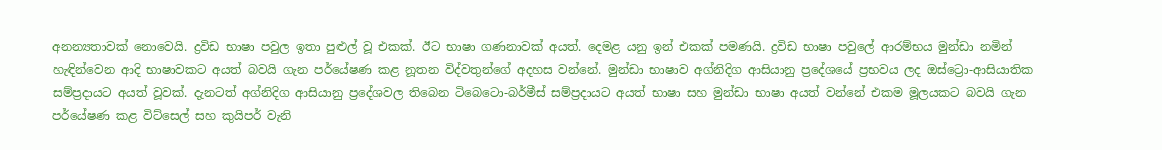අනන්‍යතාවක් නොවෙයි. ද්‍රවිඩ භාෂා පවුල ඉතා පුළුල් වූ එකක්. ඊට භාෂා ගණනාවක් අයත්. දෙමළ යනු ඉන් එකක් පමණයි. ද්‍රවිඩ භාෂා පවුලේ ආරම්භය මුන්ඩා නමින් හැඳින්වෙන ආදි භාෂාවකට අයත් බවයි ගැන පර්යේෂණ කළ නූතන විද්වතුන්ගේ අදහස වන්නේ. මුන්ඩා භාෂාව අග්නිදිග ආසියානු ප්‍රදේශයේ ප්‍රභවය ලද ඔස්ට්‍රො-ආසියාතික සම්ප්‍රදායට අයත් වූවක්. දැනටත් අග්නිදිග ආසියානු ප්‍රදේශවල තිබෙන ටිබෙටො-බර්මීස් සම්ප්‍රදායට අයත් භාෂා සහ මුන්ඩා භාෂා අයත් වන්නේ එකම මූලයකට බවයි ගැන පර්යේෂණ කළ විට්සෙල් සහ කුයිපර් වැනි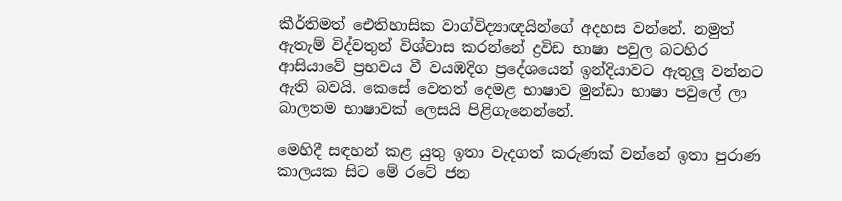කීර්තිමත් ඓතිහාසික වාග්විද්‍යාඥයින්ගේ අදහස වන්නේ. නමුත් ඇතැම් විද්වතුන් විශ්වාස කරන්නේ ද්‍රවිඩ භාෂා පවුල බටහිර ආසියාවේ ප්‍රභවය වී වයඹදිග ප්‍රදේශයෙන් ඉන්දියාවට ඇතුලූ වන්නට ඇති බවයි. කෙසේ වෙතත් දෙමළ භාෂාව මුන්ඩා භාෂා පවුලේ ලා බාලතම භාෂාවක් ලෙසයි පිළිගැනෙන්නේ.

මෙහිදී සඳහන් කළ යුතු ඉතා වැදගත් කරුණක් වන්නේ ඉතා පුරාණ කාලයක සිට මේ රටේ ජන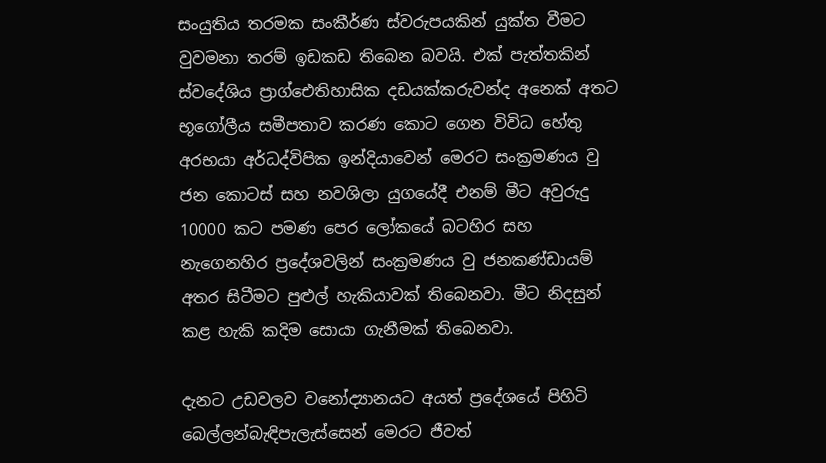සංයුතිය තරමක සංකීර්ණ ස්වරුපයකින් යුක්ත වීමට වුවමනා තරම් ඉඩකඩ තිබෙන බවයි. එක් පැත්තකින් ස්වදේශිය ප්‍රාග්ඓතිහාසික දඩයක්කරුවන්ද අනෙක් අතට භූගෝලීය සමීපතාව කරණ කොට ගෙන විවිධ හේතු අරභයා අර්ධද්විපික ඉන්දියාවෙන් මෙරට සංක්‍රමණය වු ජන කොටස් සහ නවශිලා යුගයේදී එනම් මීට අවුරුදු 10000 කට පමණ පෙර ලෝකයේ බටහිර සහ නැගෙනහිර ප්‍රදේශවලින් සංක්‍රමණය වු ජනකණ්ඩායම් අතර සිටීමට පුළුල් හැකියාවක් තිබෙනවා. මීට නිදසුන් කළ හැකි කදිම සොයා ගැනීමක් තිබෙනවා.

දැනට උඩවලව වනෝද්‍යානයට අයත් ප්‍රදේශයේ පිහිටි බෙල්ලන්බැඳිපැලැස්සෙන් මෙරට ජීවත්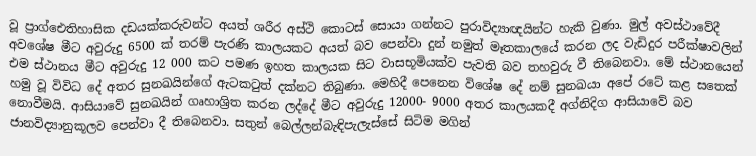වූ ප්‍රාග්ඓතිහාසික දඩයක්කරුවන්ට අයත් ශරීර අස්ථි කොටස් සොයා ගන්නට පුරාවිද්‍යාඥයින්ට හැකි වුණා. මුල් අවස්ථාවේදී අවශේෂ මීට අවුරුදු 6500 ක් තරම් පැරණි කාලයකට අයත් බව පෙන්වා දුන් නමුත් මෑතකාලයේ කරන ලද වැඩිදුර පරීක්ෂාවලින් එම ස්ථානය මීට අවුරුදු 12 000 කට පමණ ඉහත කාලයක සිට වාසභූමියක්ව පැවති බව තහවුරු වී තිබෙනවා. මේ ස්ථානයෙන් හමු වූ විවිධ දේ අතර සුනඛයින්ගේ ඇටකටුත් දක්නට තිබුණා. මෙහිදී පෙනෙන විශේෂ දේ නම් සුනඛයා අපේ රටේ කළ සතෙක් නොවීමයි. ආසියාවේ සුනඛයින් ගෘහාශ්‍රිත කරන ලද්දේ මීට අවුරුදු 12000- 9000 අතර කාලයකදී අග්නිදිග ආසියාවේ බව ජානවිද්‍යානුකූලව පෙන්වා දී තිබෙනවා. සතුන් බෙල්ලන්බැඳිපැලැස්සේ සිටිම මගින්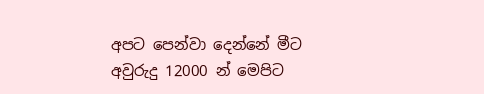අපට පෙන්වා දෙන්නේ මීට අවුරුදු 12000 න් මෙපිට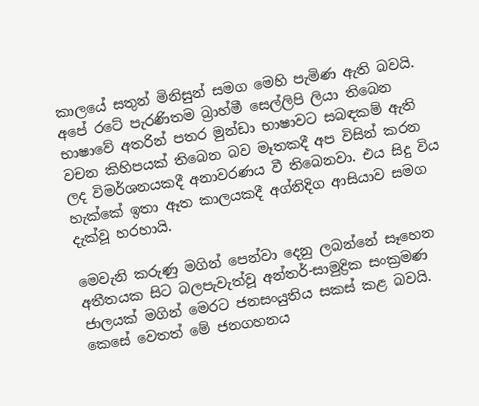කාලයේ සතුන් මිනිසුන් සමග මෙහි පැමිණ ඇති බවයි. අපේ රටේ පැරණිතම බ්‍රාහ්මී සෙල්ලිපි ලියා තිබෙන භාෂාවේ අතරින් පතර මුන්ඩා භාෂාවට සබඳකම් ඇති වචන කිහිපයක් තිබෙන බව මෑතකදී අප විසින් කරන ලද විමර්ශනයකදී අනාවරණය වී තිබෙනවා. එය සිදු විය හැක්කේ ඉතා ඈත කාලයකදී අග්නිදිග ආසියාව සමග දැක්වූ හරහායි.

මෙවැනි කරුණු මගින් පෙන්වා දෙනු ලබන්නේ සෑහෙන අතීතයක සිට බලපැවැත්වූ අන්තර්-සාමුද්‍රික සංක්‍රමණ ජාලයක් මගින් මෙරට ජනසංයුතිය සකස් කළ බවයි. කෙසේ වෙතත් මේ ජනගහනය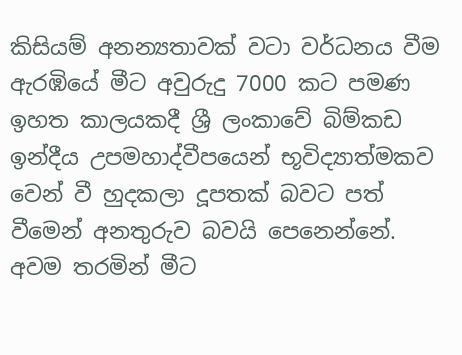කිසියම් අනන්‍යතාවක් වටා වර්ධනය වීම ඇරඹියේ මීට අවුරුදු 7000 කට පමණ ඉහත කාලයකදී ශ්‍රී ලංකාවේ බිම්කඩ ඉන්දීය උපමහාද්වීපයෙන් භූවිද්‍යාත්මකව වෙන් වී හුදකලා දූපතක් බවට පත් වීමෙන් අනතුරුව බවයි පෙනෙන්නේ. අවම තරමින් මීට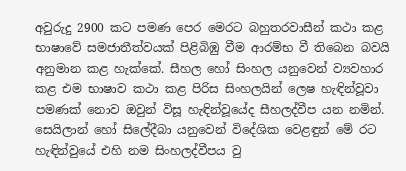අවුරුදු 2900 කට පමණ පෙර මෙරට බහුතරවාසීන් කථා කළ භාෂාවේ සමජාතීත්වයක් පිළිබිඹු වීම ආරම්භ වී තිබෙන බවයි අනුමාන කළ හැක්කේ. සීහල හෝ සිංහල යනුවෙන් ව්‍යවහාර කළ එම භාෂාව කථා කළ පිරිස සිංහලයින් ලෙෂ හැඳින්වූවා පමණක් නොව ඔවුන් විසූ හැඳින්වූයේද සීහලද්වීප යන නමින්. සෙයිලාන් හෝ සිලේදීබා යනුවෙන් විදේශික වෙළඳුන් මේ රට හැඳින්වුයේ එහි නම සිංහලද්වීපය වු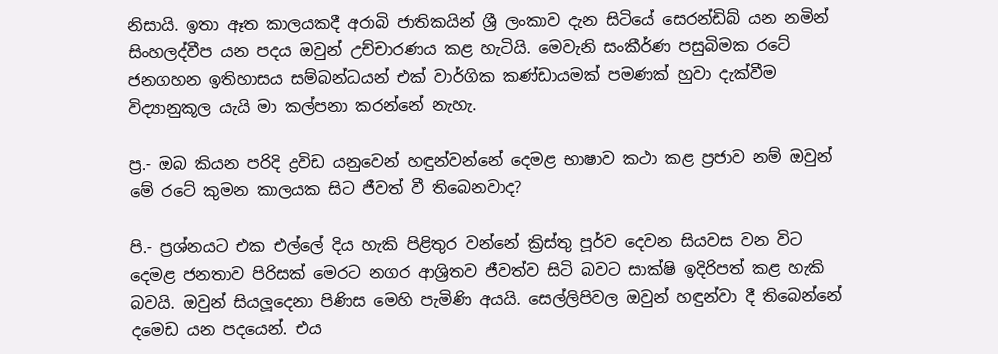නිසායි. ඉතා ඈත කාලයකදී අරාබි ජාතිකයින් ශ්‍රී ලංකාව දැන සිටියේ සෙරන්ඩිබ් යන නමින් සිංහලද්වීප යන පදය ඔවුන් උච්චාරණය කළ හැටියි. මෙවැනි සංකීර්ණ පසුබිමක රටේ ජනගහන ඉතිහාසය සම්බන්ධයන් එක් වාර්ගික කණ්ඩායමක් පමණක් හුවා දැක්වීම විද්‍යානුකූල යැයි මා කල්පනා කරන්නේ නැහැ.

ප්‍ර.- ඔබ කියන පරිදි ද්‍රවිඩ යනුවෙන් හඳුන්වන්නේ දෙමළ භාෂාව කථා කළ ප්‍රජාව නම් ඔවුන් මේ රටේ කුමන කාලයක සිට ජීවත් වී තිබෙනවාද?

පි.- ප්‍රශ්නයට එක එල්ලේ දිය හැකි පිළිතුර වන්නේ ක්‍රිස්තු පූර්ව දෙවන සියවස වන විට දෙමළ ජනතාව පිරිසක් මෙරට නගර ආශ්‍රිතව ජීවත්ව සිටි බවට සාක්ෂි ඉදිරිපත් කළ හැකි බවයි. ඔවුන් සියලූදෙනා පිණිස මෙහි පැමිණි අයයි. සෙල්ලිපිවල ඔවුන් හඳුන්වා දී තිබෙන්නේ දමෙඩ යන පදයෙන්. එය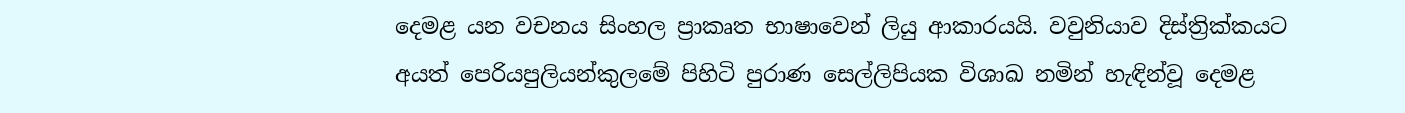දෙමළ යන වචනය සිංහල ප්‍රාකෘත භාෂාවෙන් ලියු ආකාරයයි. වවුනියාව දිස්ත්‍රික්කයට අයත් පෙරියපුලියන්කුලමේ පිහිටි පුරාණ සෙල්ලිපියක විශාඛ නමින් හැඳින්වූ දෙමළ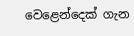වෙළෙන්දෙක් ගැන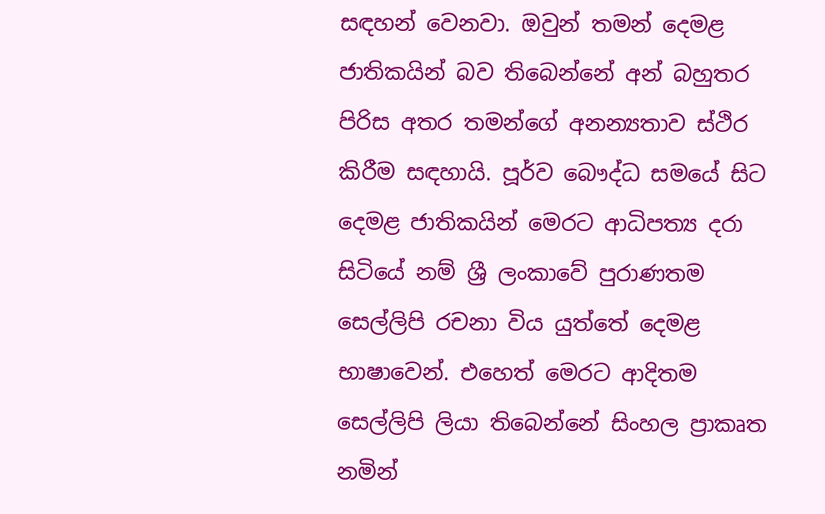සඳහන් වෙනවා. ඔවුන් තමන් දෙමළ ජාතිකයින් බව තිබෙන්නේ අන් බහුතර පිරිස අතර තමන්ගේ අනන්‍යතාව ස්ථිර කිරීම සඳහායි. පූර්ව බෞද්ධ සමයේ සිට දෙමළ ජාතිකයින් මෙරට ආධිපත්‍ය දරා සිටියේ නම් ශ්‍රී ලංකාවේ පුරාණතම සෙල්ලිපි රචනා විය යුත්තේ දෙමළ භාෂාවෙන්. එහෙත් මෙරට ආදිතම සෙල්ලිපි ලියා තිබෙන්නේ සිංහල ප්‍රාකෘත නමින්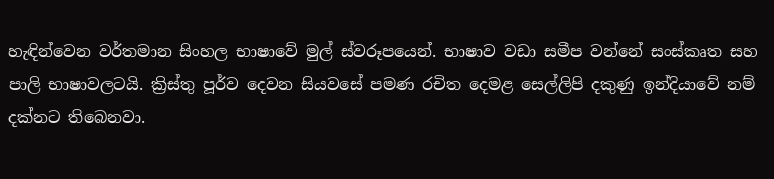හැඳින්වෙන වර්තමාන සිංහල භාෂාවේ මුල් ස්වරූපයෙන්. භාෂාව වඩා සමීප වන්නේ සංස්කෘත සහ පාලි භාෂාවලටයි. ක්‍රිස්තු පූර්ව දෙවන සියවසේ පමණ රචිත දෙමළ සෙල්ලිපි දකුණු ඉන්දියාවේ නම් දක්නට තිබෙනවා.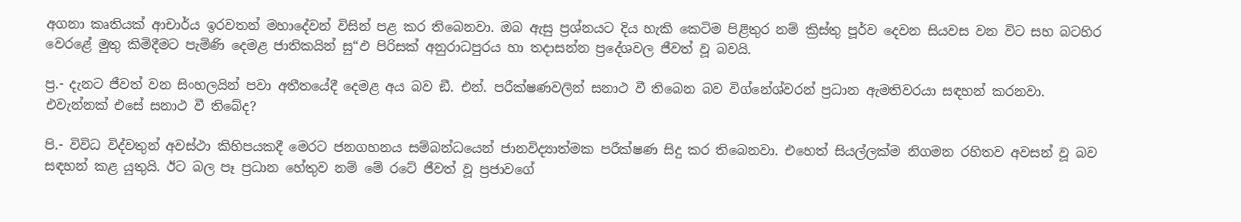අගනා කෘතියක් ආචාර්ය ඉරවතන් මහාදේවන් විසින් පළ කර තිබෙනවා. ඔබ ඇසු ප්‍රශ්නයට දිය හැකි කෙටිම පිළිතුර නම් ක්‍රිස්තු පූර්ව දෙවන සියවස වන විට සහ බටහිර වෙරළේ මුතු කිමිදීමට පැමිණි දෙමළ ජාතිකයින් සු“ඵ පිරිසක් අනුරාධපුරය හා තදාසන්න ප්‍රදේශවල ජීවත් වූ බවයි.

ප්‍ර.- දැනට ජීවත් වන සිංහලයින් පවා අතීතයේදී දෙමළ අය බව ඞී. එන්. පරීක්ෂණවලින් සනාථ වී තිබෙන බව විග්නේශ්වරන් ප්‍රධාන ඇමතිවරයා සඳහන් කරනවා. එවැන්නක් එසේ සනාථ වී තිබේද?

පි.- විවිධ විද්වතුන් අවස්ථා කිහිපයකදී මෙරට ජනගහනය සම්බන්ධයෙන් ජානවිද්‍යාත්මක පරීක්ෂණ සිදු කර තිබෙනවා. එහෙත් සියල්ලක්ම නිගමන රහිතව අවසන් වූ බව සඳහන් කළ යුතුයි. ඊට බල පෑ ප්‍රධාන හේතුව නම් මේ රටේ ජීවත් වූ ප්‍රජාවගේ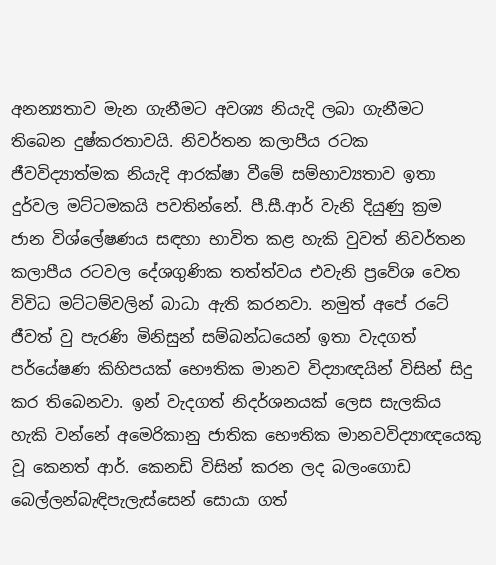අනන්‍යතාව මැන ගැනීමට අවශ්‍ය නියැදි ලබා ගැනීමට තිබෙන දුෂ්කරතාවයි. නිවර්තන කලාපීය රටක ජීවවිද්‍යාත්මක නියැදි ආරක්ෂා වීමේ සම්භාව්‍යතාව ඉතා දුර්වල මට්ටමකයි පවතින්නේ. පී.සී.ආර් වැනි දියුණු ක්‍රම ජාන විශ්ලේෂණය සඳහා භාවිත කළ හැකි වුවත් නිවර්තන කලාපීය රටවල දේශගුණික තත්ත්වය එවැනි ප්‍රවේශ වෙත විවිධ මට්ටම්වලින් බාධා ඇති කරනවා. නමුත් අපේ රටේ ජීවත් වු පැරණි මිනිසුන් සම්බන්ධයෙන් ඉතා වැදගත් පර්යේෂණ කිහිපයක් භෞතික මානව විද්‍යාඥයින් විසින් සිදු කර තිබෙනවා. ඉන් වැදගත් නිදර්ශනයක් ලෙස සැලකිය හැකි වන්නේ අමෙරිකානු ජාතික භෞතික මානවවිද්‍යාඥයෙකු වූ කෙනත් ආර්. කෙනඩි විසින් කරන ලද බලංගොඩ බෙල්ලන්බැඳිපැලැස්සෙන් සොයා ගත්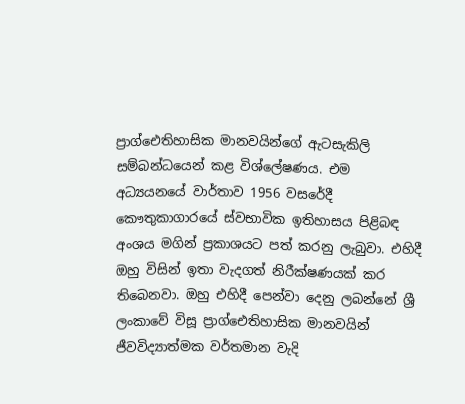ප්‍රාග්ඓතිහාසික මානවයින්ගේ ඇටසැකිලි සම්බන්ධයෙන් කළ විශ්ලේෂණය. එම අධ්‍යයනයේ වාර්තාව 1956 වසරේදී කෞතුකාගාරයේ ස්වභාවික ඉතිහාසය පිළිබඳ අංශය මගින් ප්‍රකාශයට පත් කරනු ලැබුවා. එහිදී ඔහු විසින් ඉතා වැදගත් නිරීක්ෂණයක් කර තිබෙනවා. ඔහු එහිදී පෙන්වා දෙනු ලබන්නේ ශ්‍රී ලංකාවේ විසූ ප්‍රාග්ඓතිහාසික මානවයින් ජීවවිද්‍යාත්මක වර්තමාන වැදි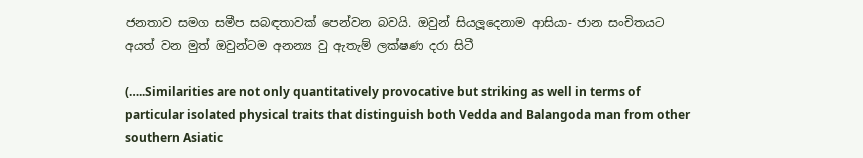ජනතාව සමග සමීප සබඳතාවක් පෙන්වන බවයි. ඔවුන් සියලූදෙනාම ආසියා- ජාන සංචිතයට අයත් වන මුත් ඔවුන්ටම අනන්‍ය වු ඇතැම් ලක්ෂණ දරා සිටී

(…..Similarities are not only quantitatively provocative but striking as well in terms of particular isolated physical traits that distinguish both Vedda and Balangoda man from other southern Asiatic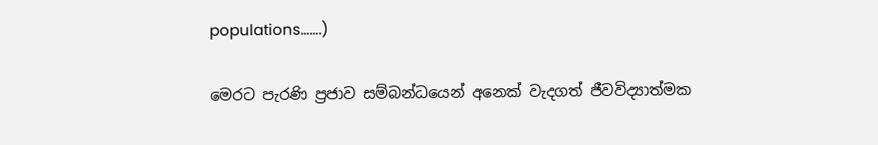populations…….)

මෙරට පැරණි ප්‍රජාව සම්බන්ධයෙන් අනෙක් වැදගත් ජීවවිද්‍යාත්මක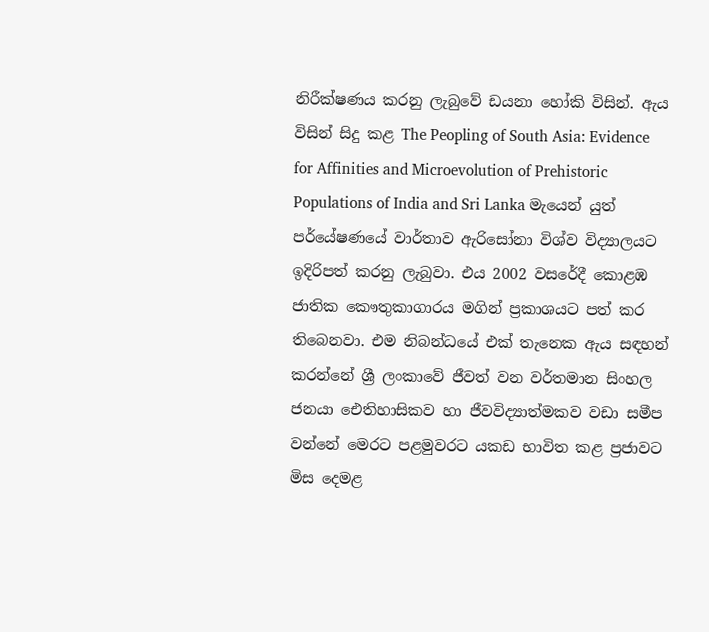නිරීක්ෂණය කරනු ලැබුවේ ඩයනා හෝකි විසින්. ඇය විසින් සිදු කළ The Peopling of South Asia: Evidence for Affinities and Microevolution of Prehistoric Populations of India and Sri Lanka මැයෙන් යුත් පර්යේෂණයේ වාර්තාව ඇරිසෝනා විශ්ව විද්‍යාලයට ඉදිරිපත් කරනු ලැබුවා. එය 2002 වසරේදී කොළඹ ජාතික කෞතුකාගාරය මගින් ප්‍රකාශයට පත් කර තිබෙනවා. එම නිබන්ධයේ එක් තැනෙක ඇය සඳහන් කරන්නේ ශ්‍රී ලංකාවේ ජීවත් වන වර්තමාන සිංහල ජනයා ඓතිහාසිකව හා ජීවවිද්‍යාත්මකව වඩා සමීප වන්නේ මෙරට පළමුවරට යකඩ භාවිත කළ ප්‍රජාවට මිස දෙමළ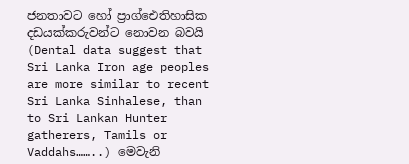ජනතාවට හෝ ප්‍රාග්ඓතිහාසික දඩයක්කරුවන්ට නොවන බවයි (Dental data suggest that Sri Lanka Iron age peoples are more similar to recent Sri Lanka Sinhalese, than to Sri Lankan Hunter gatherers, Tamils or Vaddahs……..) මෙවැනි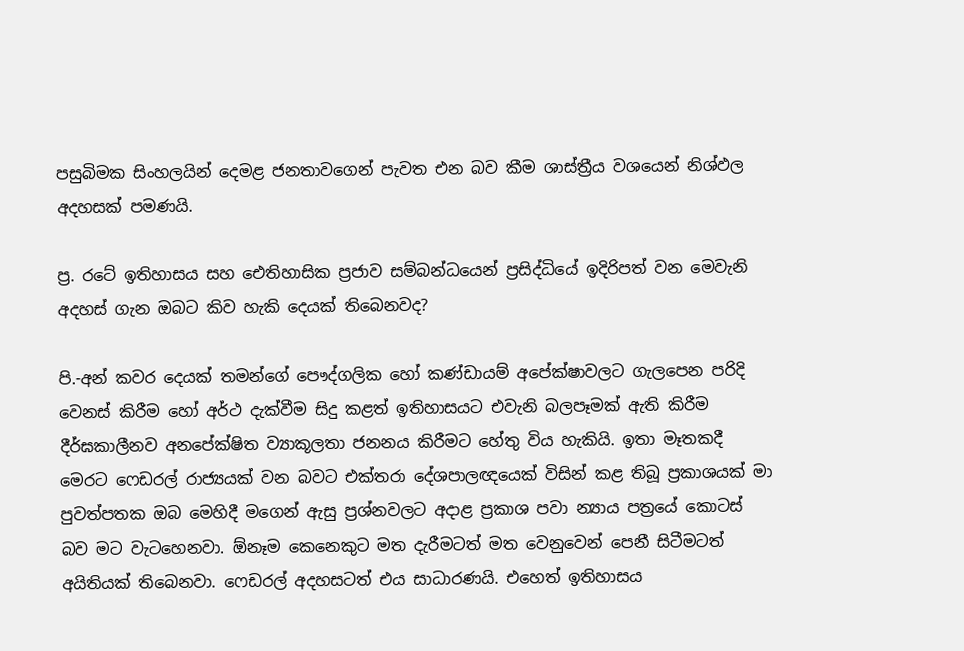පසුබිමක සිංහලයින් දෙමළ ජනතාවගෙන් පැවත එන බව කීම ශාස්ත්‍රීය වශයෙන් නිශ්ඵල අදහසක් පමණයි.

ප්‍ර. රටේ ඉතිහාසය සහ ඓතිහාසික ප්‍රජාව සම්බන්ධයෙන් ප්‍රසිද්ධියේ ඉදිරිපත් වන මෙවැනි අදහස් ගැන ඔබට කිව හැකි දෙයක් තිබෙනවද?

පි.-අන් කවර දෙයක් තමන්ගේ පෞද්ගලික හෝ කණ්ඩායම් අපේක්ෂාවලට ගැලපෙන පරිදි වෙනස් කිරීම හෝ අර්ථ දැක්වීම සිදු කළත් ඉතිහාසයට එවැනි බලපෑමක් ඇති කිරීම දීර්ඝකාලීනව අනපේක්ෂිත ව්‍යාකූලතා ජනනය කිරීමට හේතු විය හැකියි. ඉතා මෑතකදී මෙරට ෆෙඩරල් රාජ්‍යයක් වන බවට එක්තරා දේශපාලඥයෙක් විසින් කළ තිබූ ප්‍රකාශයක් මා පුවත්පතක ඔබ මෙහිදී මගෙන් ඇසු ප්‍රශ්නවලට අදාළ ප්‍රකාශ පවා න්‍යාය පත්‍රයේ කොටස් බව මට වැටහෙනවා. ඕනෑම කෙනෙකුට මත දැරීමටත් මත වෙනුවෙන් පෙනී සිටීමටත් අයිතියක් තිබෙනවා. ෆෙඩරල් අදහසටත් එය සාධාරණයි. එහෙත් ඉතිහාසය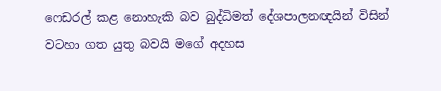ෆෙඩරල් කළ නොහැකි බව බුද්ධිමත් දේශපාලනඥයින් විසින් වටහා ගත යුතු බවයි මගේ අදහස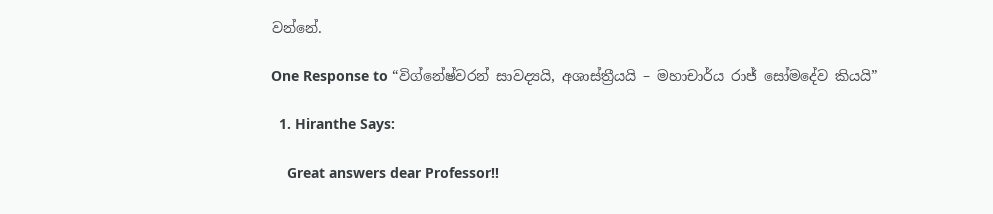වන්නේ.

One Response to “විග්නේෂ්වරන් සාවද්‍යයි, අශාස්ත්‍රීයයි – මහාචාර්ය රාජ් සෝමදේව කියයි”

  1. Hiranthe Says:

    Great answers dear Professor!!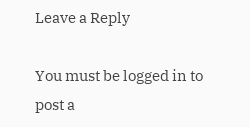Leave a Reply

You must be logged in to post a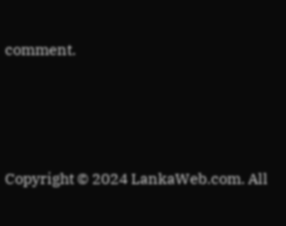comment.






Copyright © 2024 LankaWeb.com. All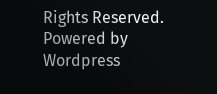Rights Reserved. Powered by Wordpress